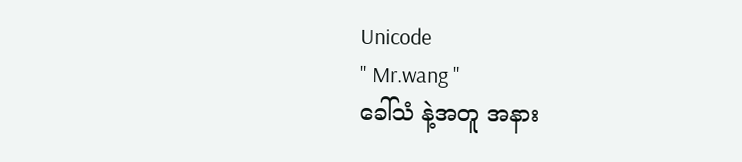Unicode
" Mr.wang "
ခေါ်သံ နဲ့အတူ အနား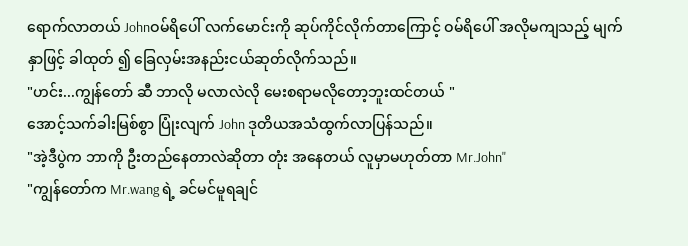ရောက်လာတယ် Johnဝမ်ရိပေါ် လက်မောင်းကို ဆုပ်ကိုင်လိုက်တာကြောင့် ဝမ်ရိပေါ် အလိုမကျသည့် မျက်နှာဖြင့် ခါထုတ် ၍ ခြေလှမ်းအနည်းငယ်ဆုတ်လိုက်သည်။
"ဟင်း...ကျွန်တော် ဆီ ဘာလို မလာလဲလို မေးစရာမလိုတော့ဘူးထင်တယ် "
အောင့်သက်ခါးမြစ်စွာ ပြုံးလျက် John ဒုတိယအသံထွက်လာပြန်သည်။
"အဲ့ဒီပွဲက ဘာကို ဦးတည်နေတာလဲဆိုတာ တုံး အနေတယ် လူမှာမဟုတ်တာ Mr.John"
"ကျွန်တော်က Mr.wang ရဲ့ ခင်မင်မူရချင်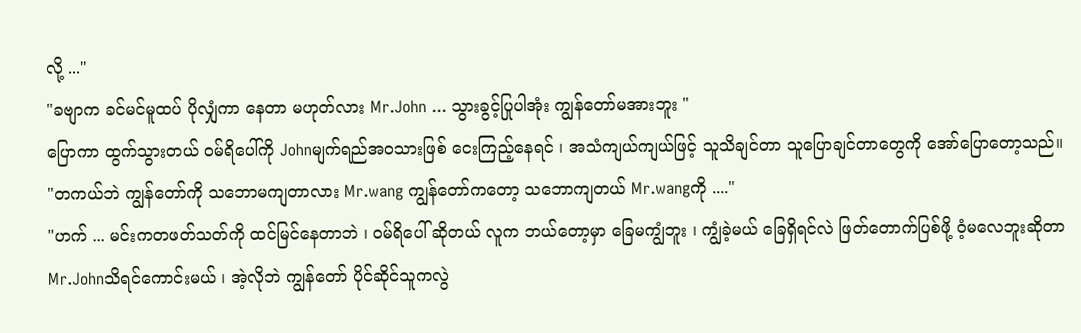လို့ ..."
"ခဗျာက ခင်မင်မူထပ် ပိုလျှံကာ နေတာ မဟုတ်လား Mr.John ... သွားခွင့်ပြုပါအုံး ကျွန်တော်မအားဘူး "
ပြောကာ ထွက်သွားတယ် ဝမ်ရိပေါ်ကို Johnမျက်ရည်အဝသားဖြစ် ငေးကြည့်နေရင် ၊ အသံကျယ်ကျယ်ဖြင့် သူသိချင်တာ သူပြောချင်တာတွေကို အော်ပြောတော့သည်။
"တကယ်ဘဲ ကျွန်တော်ကို သဘောမကျတာလား Mr.wang ကျွန်တော်ကတော့ သဘောကျတယ် Mr.wangကို ...."
"ဟက် ... မင်းကတဖတ်သတ်ကို ထင်မြင်နေတာဘဲ ၊ ဝမ်ရိပေါ် ဆိုတယ် လူက ဘယ်တော့မှာ ခြေမကျွံဘူး ၊ ကျွံခဲ့မယ် ခြေရှိရင်လဲ ဖြတ်တောက်ပြစ်ဖို့ ဝံ့မလေဘူးဆိုတာ Mr.Johnသိရင်ကောင်းမယ် ၊ အဲ့လိုဘဲ ကျွန်တော် ပိုင်ဆိုင်သူကလွဲ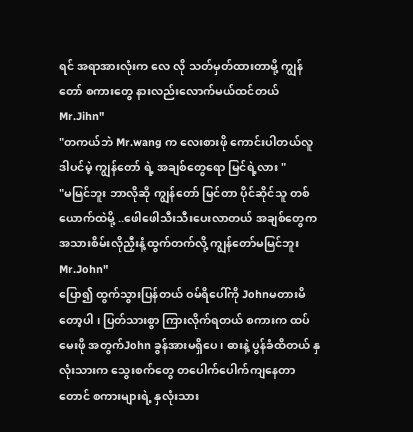ရင် အရာအားလုံးက လေ လို သတ်မှတ်ထားတာမို့ ကျွန်တော် စကားတွေ နားလည်းလောက်မယ်ထင်တယ် Mr.Jihn"
"တကယ်ဘဲ Mr.wang က လေးစားဖို ကောင်းပါတယ်လူ ဒါပင်မဲ့ ကျွန်တော် ရဲ့ အချစ်တွေရော မြင်ရဲ့လား "
"မမြင်ဘူး ဘာလိုဆို ကျွန်တော် မြင်တာ ပိုင်ဆိုင်သူ တစ်ယောက်ထဲမို့ ..ဖေါဖေါသီးသီးပေးလာတယ် အချစ်တွေက အသားစိမ်းလိုညှီးနံ့ထွက်တက်လို့ ကျွန်တော်မမြင်ဘူး Mr.John"
ပြော၍ ထွက်သွားပြန်တယ် ဝမ်ရိပေါ်ကို Johnမတားမိတော့ပါ ၊ ပြတ်သားစွာ ကြားလိုက်ရတယ် စကားက ထပ်မေးဖို အတွက်John ခွန်အားမရှိပေ ၊ ဓားနဲ့ ပွန်ခံထိတယ် နှလုံးသားက သွေးစက်တွေ တပေါက်ပေါက်ကျနေတာတောင် စကားများရဲ့ နှလုံးသား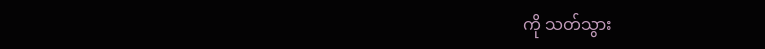ကို သတ်သွား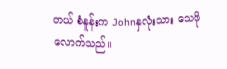တယ် စံနူန်းက Johnနှလုံးသား သေဖို လောက်သည်။